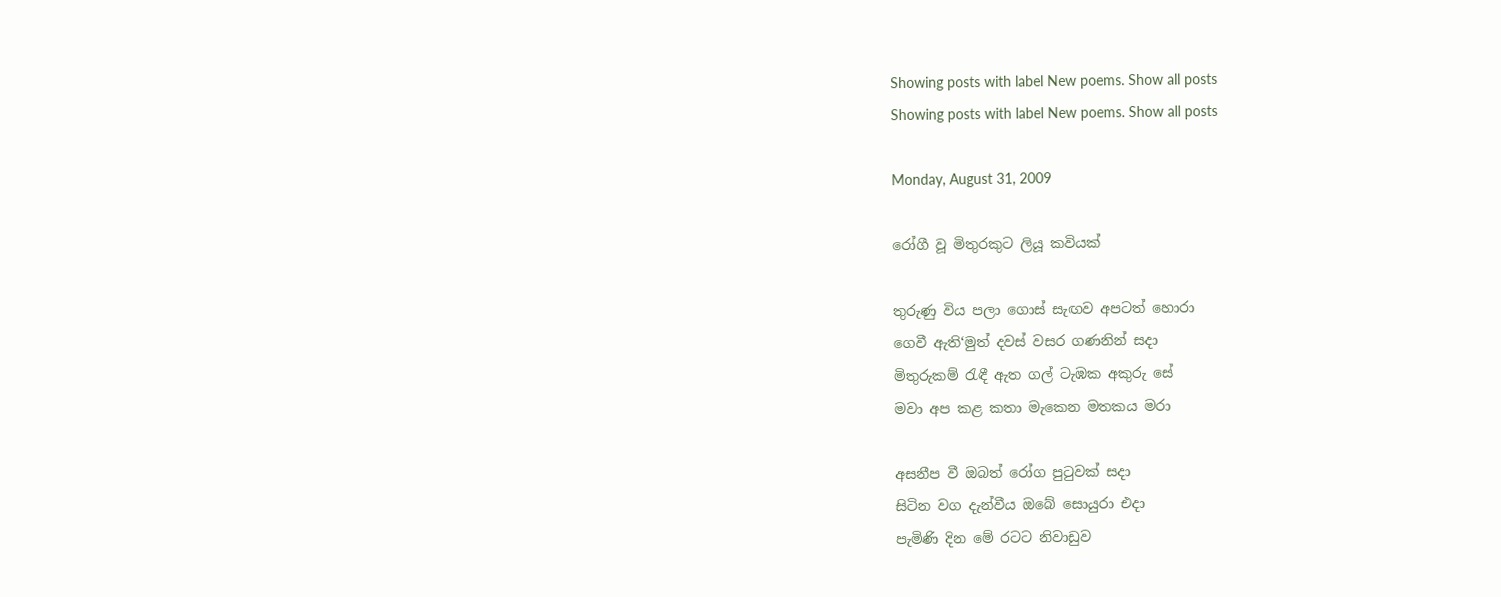Showing posts with label New poems. Show all posts
Showing posts with label New poems. Show all posts

Monday, August 31, 2009

රෝගී වූ මිතුරකුට ලියූ කවියක්

තුරුණු විය පලා ගොස් සැඟව අපටත් හොරා
ගෙවී ඇති‘මුත් දවස් වසර ගණනින් සදා
මිතුරුකම් රැඳී ඇත ගල් ටැඹක අකුරු සේ
මවා අප කළ කතා මැකෙන මතකය මරා

අසනීප වී ඔබත් රෝග පුටුවක් සදා
සිටින වග දැන්වීය ඔබේ සොයුරා එදා
පැමිණි දින මේ රටට නිවාඩුව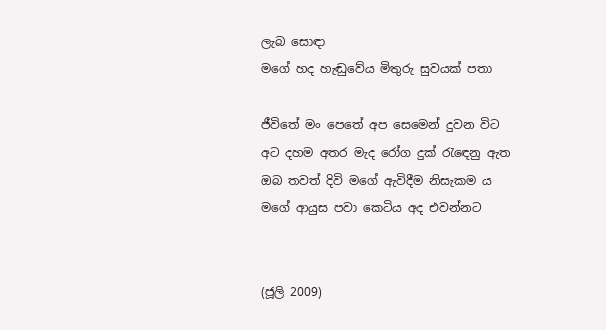ලැබ සොඳා
මගේ හද හැඬුවේය මිතුරු සුවයක් පතා

ජීවිතේ මං පෙතේ අප සෙමෙන් දුවන විට
අට දහම අතර මැද රෝග දුක් රැඳෙනු ඇත
ඔබ තවත් දිවි මගේ ඇවිදීම නිසැකම ය
මගේ ආයුස පවා කෙටිය අද එවන්නට


(ජූලි 2009)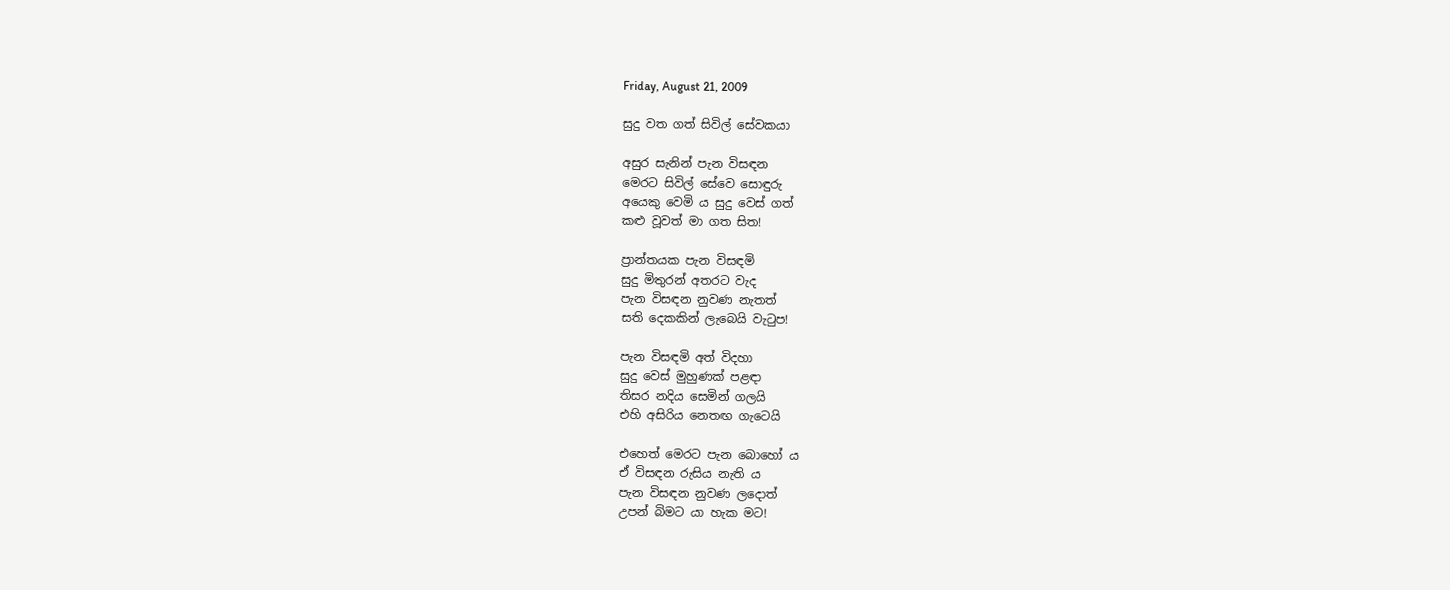Friday, August 21, 2009

සුදු වත ගත් සිවිල් සේවකයා

අසුර සැනින් පැන විසඳන
මෙරට සිවිල් සේවෙ සොඳුරු
අයෙකු වෙමි ය සුදු වෙස් ගත්
කළු වූවත් මා ගත සිත!

ප්‍රාන්තයක පැන විසඳමි
සුදු මිතුරන් අතරට වැද
පැන විසඳන නුවණ නැතත්
සති දෙකකින් ලැබෙයි වැටුප!

පැන විසඳමි අත් විදහා
සුදු වෙස් මුහුණක් පළඳා
තිසර නදිය සෙමින් ගලයි
එහි අසිරිය නෙතඟ ගැටෙයි

එහෙත් මෙරට පැන බොහෝ ය
ඒ විසඳන රුසිය නැති ය
පැන විසඳන නුවණ ලදොත්
උපන් බිමට යා හැක මට!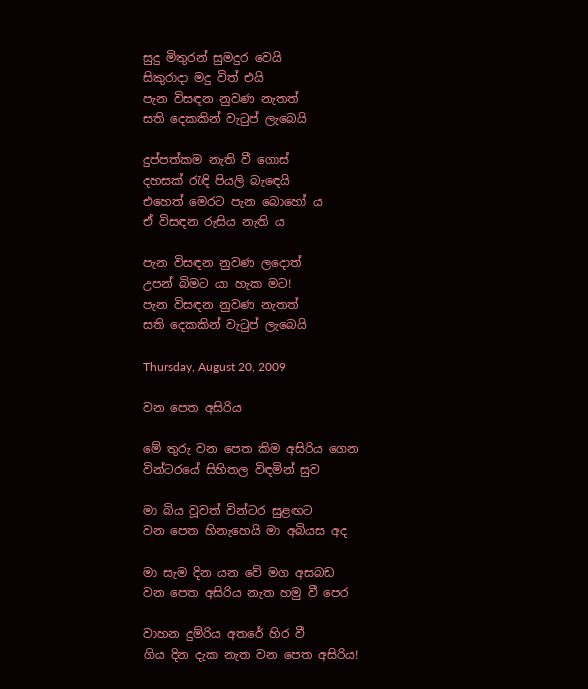සුදු මිතුරන් සුමදුර වෙයි
සිකුරාදා මදු විත් එයි
පැන විසඳන නුවණ නැතත්
සති දෙකකින් වැටුප් ලැබෙයි

දුප්පත්කම නැති වී ගොස්
දහසක් රැඳි පියලි බැඳෙයි
එහෙත් මෙරට පැන බොහෝ ය
ඒ විසඳන රුසිය නැති ය

පැන විසඳන නුවණ ලදොත්
උපන් බිමට යා හැක මට!
පැන විසඳන නුවණ නැතත්
සති දෙකකින් වැටුප් ලැබෙයි

Thursday, August 20, 2009

වන පෙත අසිරිය

මේ තුරු වන පෙත කිම අසිරිය ගෙන
වින්ටරයේ සිහිතල විඳමින් සුව

මා බිය වූවත් වින්ටර සුළඟට
වන පෙත හිනැහෙයි මා අබියස අද

මා සැම දින යන වේ මග අසබඩ
වන පෙත අසිරිය නැත හමු වී පෙර

වාහන දුම්රිය අතරේ හිර වී
ගිය දින දැක නැත වන පෙත අසිරිය!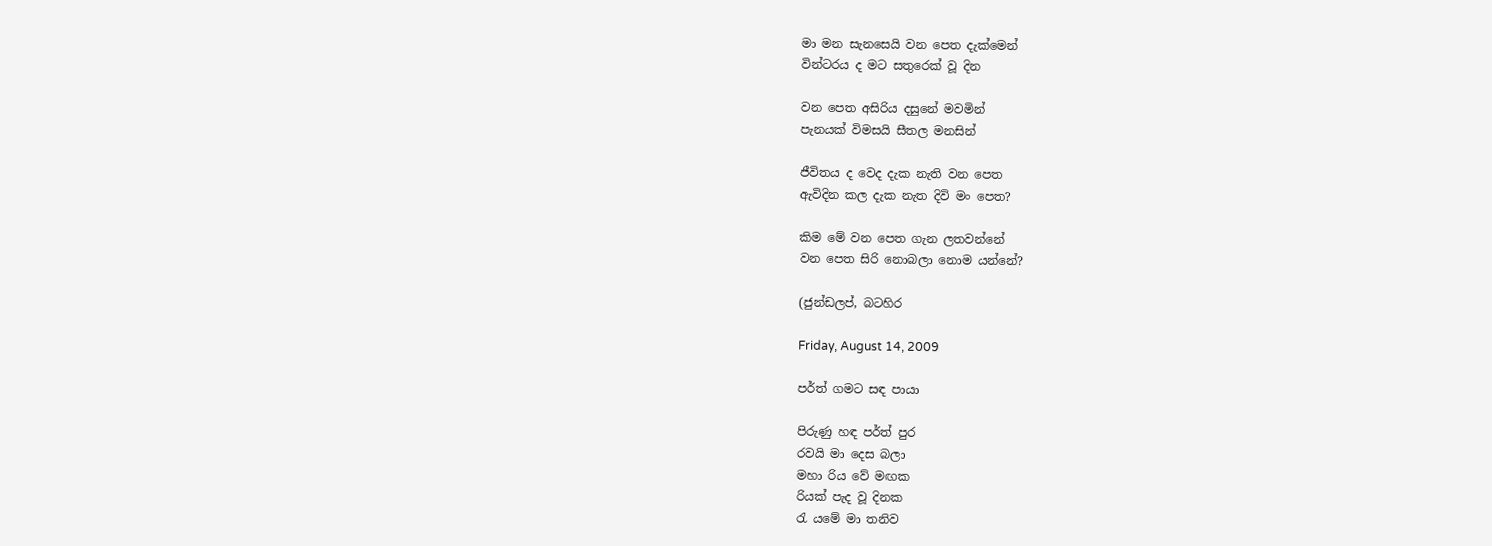මා මන සැනසෙයි වන පෙත දැක්මෙන්
වින්ටරය ද මට සතුරෙක් වූ දින

වන පෙත අසිරිය දසුනේ මවමින්
පැනයක් විමසයි සීතල මනසින්

ජීවිතය ද වෙද දැක නැති වන පෙත
ඇවිදින කල දැක නැත දිවි මං පෙත?

කිම මේ වන පෙත ගැන ලතවන්නේ
වන පෙත සිරි නොබලා නොම යන්නේ?

(ජුන්ඩලප්, බටහිර

Friday, August 14, 2009

පර්ත් ගමට සඳ පායා

පිරුණු හඳ පර්ත් පුර
රවයි මා දෙස බලා
මහා රිය වේ මඟක
රියක් පැද වූ දිනක
රැ යමේ මා තනිව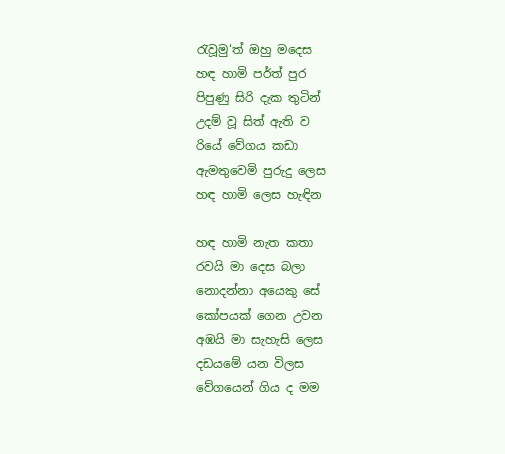රැවූමු‘ත් ඔහු මදෙස
හඳ හාමි පර්ත් පුර
පිපුණු සිරි දැක තුටින්
උදම් වූ සිත් ඇති ව
රියේ වේගය කඩා
ඇමතුවෙමි පුරුදු ලෙස
හඳ හාමි ලෙස හැඳින

හඳ හාමි නැත කතා
රවයි මා දෙස බලා
නොදන්නා අයෙකු සේ
කෝපයක් ගෙන උවන
අඹයි මා සැහැසි ලෙස
දඩයමේ යන විලස
වේගයෙන් ගිය ද මම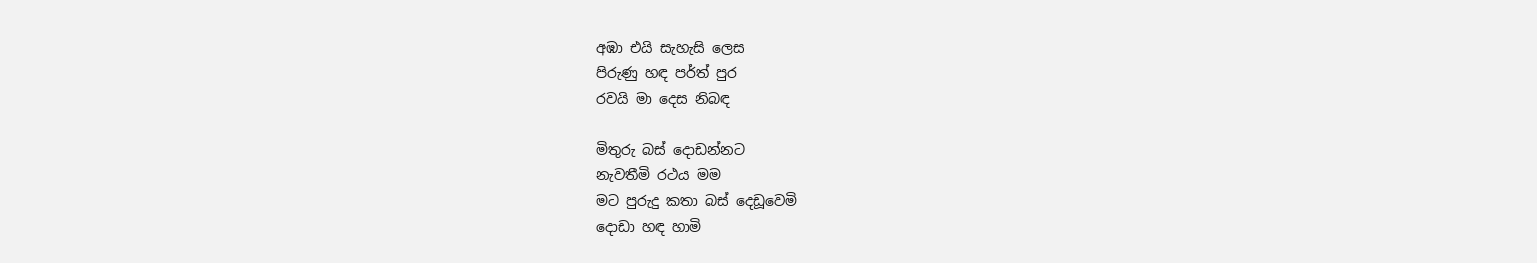අඹා එයි සැහැසි ලෙස
පිරුණු හඳ පර්ත් පුර
රවයි මා දෙස නිබඳ

මිතුරු බස් දොඩන්නට
නැවතීමි රථය මම
මට පුරුදු කතා බස් දෙඩූවෙමි
දොඩා හඳ හාමි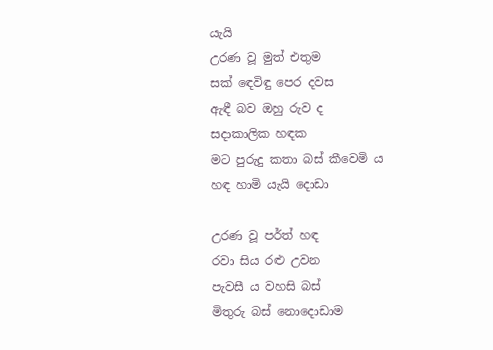යැයි
උරණ වූ මුත් එතුම
සක් ඳෙවිඳු පෙර දවස
ඇඳී බව ඔහු රුව ද
සදාකාලික හඳක
මට පුරුදු කතා බස් කීවෙමි ය
හඳ හාමි යැයි දොඩා

උරණ වූ පර්ත් හඳ
රවා සිය රළු උවන
පැවසී ය වහසි බස්
මිතුරු බස් නොදොඩාම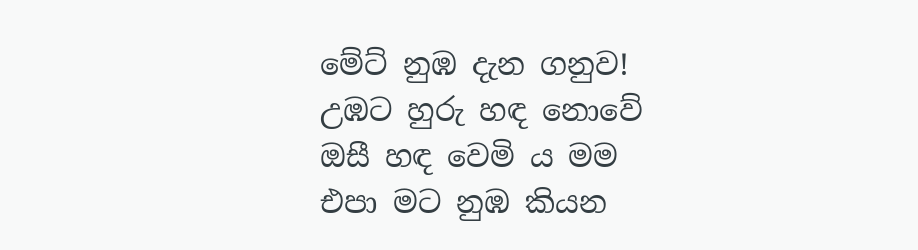මේට් නුඹ දැන ගනුව!
උඹට හුරු හඳ නොවේ
ඔසී හඳ වෙමි ය මම
එපා මට නුඹ කියන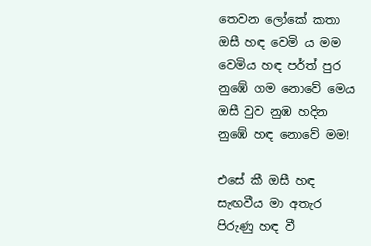තෙවන ලෝකේ කතා
ඔසී හඳ වෙමි ය මම
වෙමිය හඳ පර්ත් පුර
නුඹේ ගම නොවේ මෙය
ඔසී වුව නුඹ හදින
නුඹේ හඳ නොවේ මම!

එසේ කී ඔසී හඳ
සැඟවීය මා අතැර
පිරුණු හඳ වී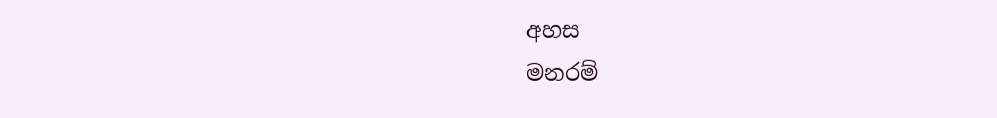අහස
මනරම්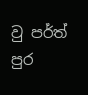වු පර්ත් පුර